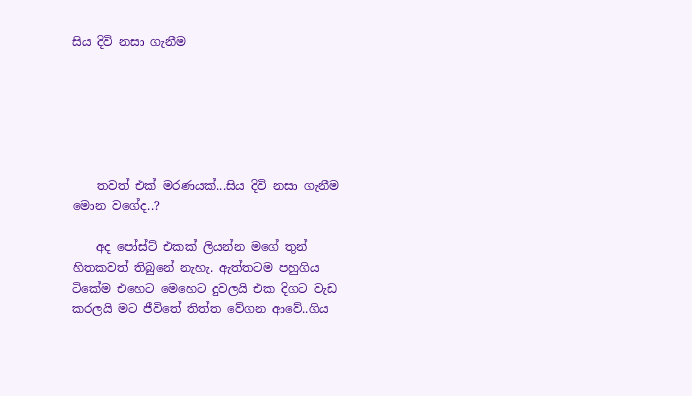සිය දිවි නසා ගැනීම






    තවත් එක් මරණයක්...සිය දිවි නසා ගැනීම මොන වගේද..?

    අද පෝස්ට් එකක් ලියන්න මගේ තුන් හිතකවත් තිබුනේ නැහැ. ඇත්තටම පහුගිය ටිකේම එහෙට මෙහෙට දුවලයි එක දිගට වැඩ කරලයි මට ජීවිතේ තිත්ත වේගන ආවේ..ගිය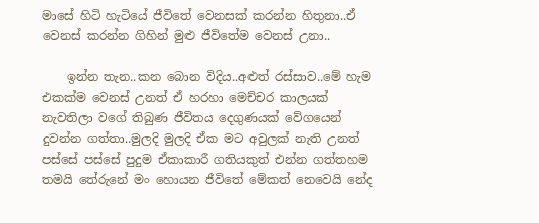මාසේ හිටි හැටියේ ජීවිතේ වෙනසක් කරන්න හිතුනා..ඒ වෙනස් කරන්න ගිහින් මුළු ජීවිතේම වෙනස් උනා..

    ඉන්න තැන..කන බොන විදිය..අළුත් රස්සාව..මේ හැම එකක්ම වෙනස් උනත් ඒ හරහා මෙච්චර කාලයක් නැවතිලා වගේ තිබුණ ජීවිතය දෙගුණයක් වේගයෙන් දුවන්න ගත්තා..මුලදි මුලදි ඒක මට අවුලක් නැති උනත් පස්සේ පස්සේ පුදුම ඒකාකාරී ගතියකුත් එන්න ගත්තහම තමයි තේරුනේ මං හොයන ජීවිතේ මේකත් නෙවෙයි නේද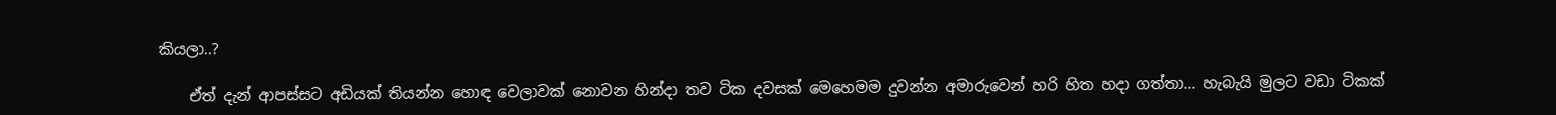කියලා..?

    ඒත් දැන් ආපස්සට අඩියක් තියන්න හොඳ වෙලාවක් නොවන හින්දා තව ටික දවසක් මෙහෙමම දුවන්න අමාරුවෙන් හරි හිත හදා ගත්තා... හැබැයි මුලට වඩා ටිකක්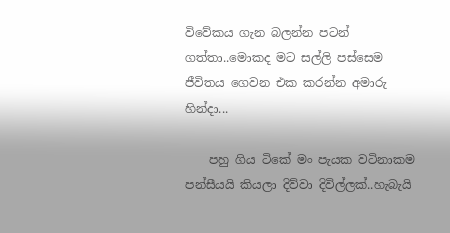විවේකය ගැන බලන්න පටන් ගත්තා..මොකද මට සල්ලි පස්සෙම ජීවිතය ගෙවන එක කරන්න අමාරු හින්දා...

    පහු ගිය ටිකේ මං පැයක වටිනාකම පන්සීයයි කියලා දිව්වා දිවිල්ලක්..හැබැයි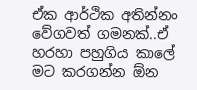ඒක ආර්ථික අතින්නං වේගවත් ගමනක්..ඒ හරහා පහුගිය කාලේ මට කරගන්න ඕන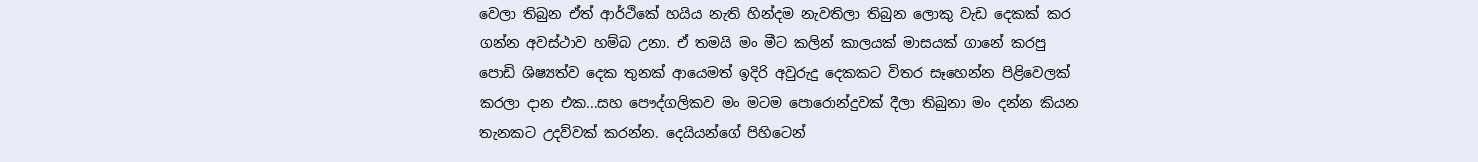වෙලා තිබුන ඒත් ආර්ථිකේ හයිය නැති හින්දම නැවතිලා තිබුන ලොකු වැඩ දෙකක් කර ගන්න අවස්ථාව හම්බ උනා. ඒ තමයි මං මීට කලින් කාලයක් මාසයක් ගානේ කරපු පොඩි ශිෂ්‍යත්ව දෙක තුනක් ආයෙමත් ඉදිරි අවුරුදු දෙකකට විතර සෑහෙන්න පිළිවෙලක් කරලා දාන එක...සහ පෞද්ගලිකව මං මටම පොරොන්දුවක් දීලා තිබුනා මං දන්න කියන තැනකට උදව්වක් කරන්න. දෙයියන්ගේ පිහිටෙන්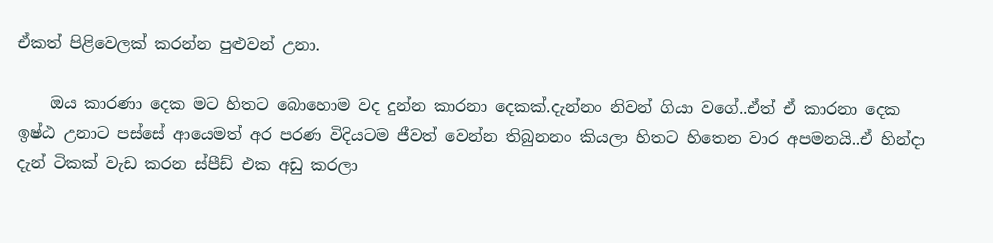ඒකත් පිළිවෙලක් කරන්න පුළුවන් උනා.

    ඔය කාරණා දෙක මට හිතට බොහොම වද දුන්න කාරනා දෙකක්.දැන්නං නිවන් ගියා වගේ..ඒත් ඒ කාරනා දෙක ඉෂ්ඨ උනාට පස්සේ ආයෙමත් අර පරණ විදියටම ජීවත් වෙන්න තිබුනනං කියලා හිතට හිතෙන වාර අපමනයි..ඒ හින්දා දැන් ටිකක් වැඩ කරන ස්පීඩ් එක අඩු කරලා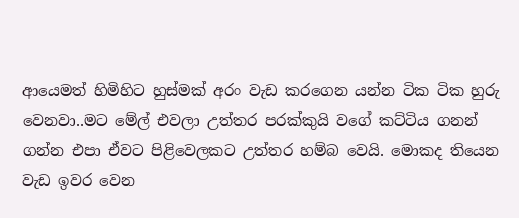ආයෙමත් හිමිහිට හුස්මක් අරං වැඩ කරගෙන යන්න ටික ටික හුරු වෙනවා..මට මේල් එවලා උත්තර පරක්කුයි වගේ කට්ටිය ගනන් ගන්න එපා ඒවට පිළිවෙලකට උත්තර හම්බ වෙයි. මොකද තියෙන වැඩ ඉවර වෙන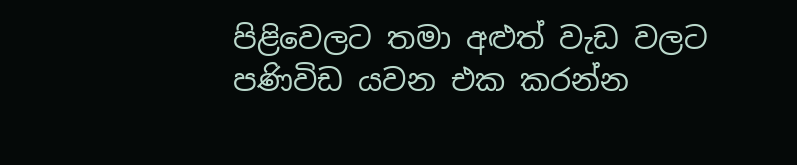පිළිවෙලට තමා අළුත් වැඩ වලට පණිවිඩ යවන එක කරන්න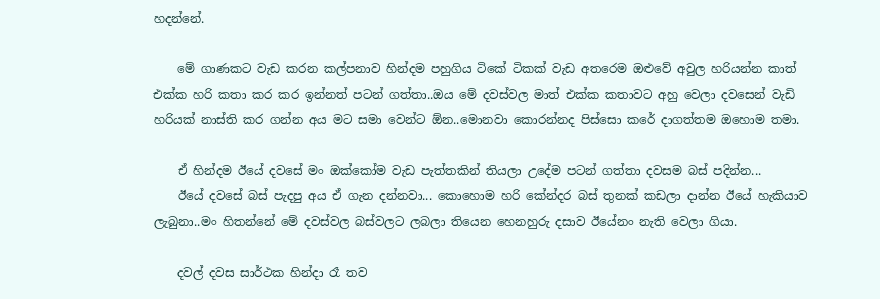හදන්නේ.

    මේ ගාණකට වැඩ කරන කල්පනාව හින්දම පහුගිය ටිකේ ටිකක් වැඩ අතරෙම ඔළුවේ අවුල හරියන්න කාත් එක්ක හරි කතා කර කර ඉන්නත් පටන් ගත්තා..ඔය මේ දවස්වල මාත් එක්ක කතාවට අහු වෙලා දවසෙන් වැඩි හරියක් නාස්ති කර ගන්න අය මට සමා වෙන්ට ඕන..මොනවා කොරන්නද පිස්සො කරේ දාගත්තම ඔහොම තමා.

    ඒ හින්දම ඊයේ දවසේ මං ඔක්කෝම වැඩ පැත්තකින් තියලා උදේම පටන් ගත්තා දවසම බස් පදින්න...
    ඊයේ දවසේ බස් පැදපු අය ඒ ගැන දන්නවා... කොහොම හරි කේන්දර බස් තුනක් කඩලා දාන්න ඊයේ හැකියාව ලැබුනා..මං හිතන්නේ මේ දවස්වල බස්වලට ලබලා තියෙන හෙනහුරු දසාව ඊයේනං නැති වෙලා ගියා.

    දවල් දවස සාර්ථක හින්දා රෑ තව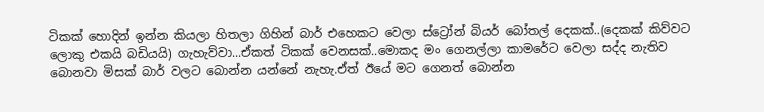ටිකක් හොදින් ඉන්න කියලා හිතලා ගිහින් බාර් එහෙකට වෙලා ස්ට්‍රෝන් බියර් බෝතල් දෙකක්..(දෙකක් කිව්වට ලොකු එකයි බඩියයි) ගැහැව්වා...ඒකත් ටිකක් වෙනසක්..මොකද මං ගෙනල්ලා කාමරේට වෙලා සද්ද නැතිව බොනවා මිසක් බාර් වලට බොන්න යන්නේ නැහැ.ඒත් ඊයේ මට ගෙනත් බොන්න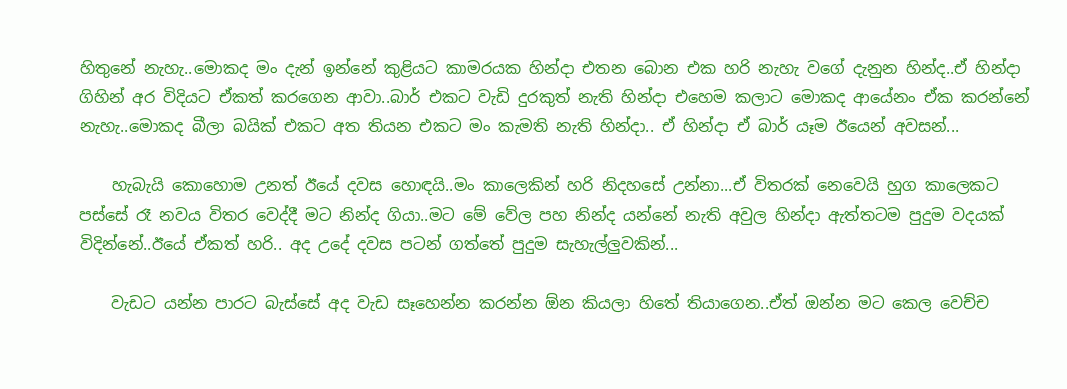හිතුනේ නැහැ..මොකද මං දැන් ඉන්නේ කුළියට කාමරයක හින්දා එතන බොන එක හරි නැහැ වගේ දැනුන හින්ද..ඒ හින්දා ගිහින් අර විදියට ඒකත් කරගෙන ආවා..බාර් එකට වැඩි දුරකුත් නැති හින්දා එහෙම කලාට මොකද ආයේනං ඒක කරන්නේ නැහැ..මොකද බීලා බයික් එකට අත තියන එකට මං කැමති නැති හින්දා.. ඒ හින්දා ඒ බාර් යෑම ඊයෙන් අවසන්...

    හැබැයි කොහොම උනත් ඊයේ දවස හොඳයි..මං කාලෙකින් හරි නිදහසේ උන්නා...ඒ විතරක් නෙවෙයි හුග කාලෙකට පස්සේ රෑ නවය විතර වෙද්දී මට නින්ද ගියා..මට මේ වේල පහ නින්ද යන්නේ නැති අවුල හින්දා ඇත්තටම පුදුම වදයක් විදින්නේ..ඊයේ ඒකත් හරි.. අද උදේ දවස පටන් ගත්තේ පුදුම සැහැල්ලුවකින්...

    වැඩට යන්න පාරට බැස්සේ අද වැඩ සෑහෙන්න කරන්න ඕන කියලා හිතේ තියාගෙන..ඒත් ඔන්න මට කෙල වෙච්ච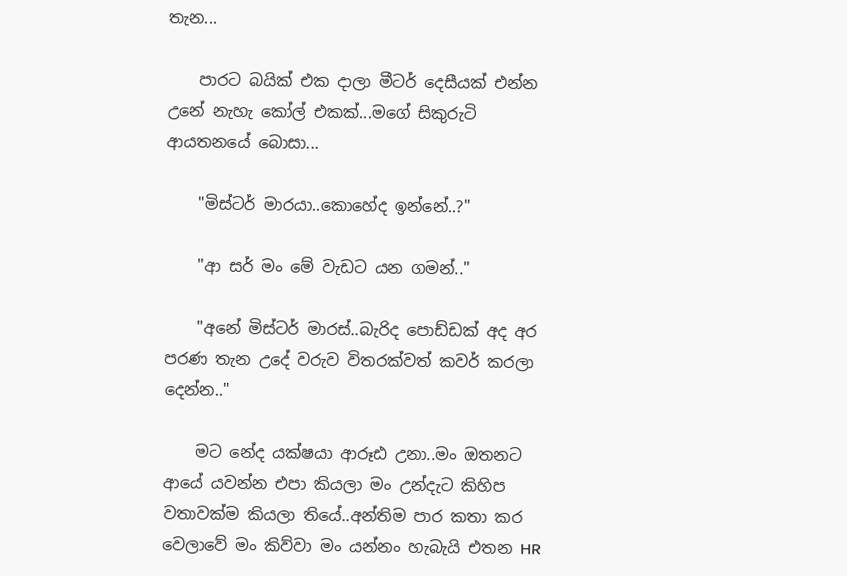තැන...

    පාරට බයික් එක දාලා මීටර් දෙසීයක් එන්න උනේ නැහැ කෝල් එකක්...මගේ සිකුරුටි ආයතනයේ බොසා...

    "මිස්ටර් මාරයා..කොහේද ඉන්නේ..?"

    "ආ සර් මං මේ වැඩට යන ගමන්.."

    "අනේ මිස්ටර් මාරස්..බැරිද පොඩ්ඩක් අද අර පරණ තැන උදේ වරුව විතරක්වත් කවර් කරලා දෙන්න.."

    මට නේද යක්ෂයා ආරූඪ උනා..මං ඔතනට ආයේ යවන්න එපා කියලා මං උන්දැට කිහිප වතාවක්ම කියලා තියේ..අන්තිම පාර කතා කර වෙලාවේ මං කිව්වා මං යන්නං හැබැයි එතන HR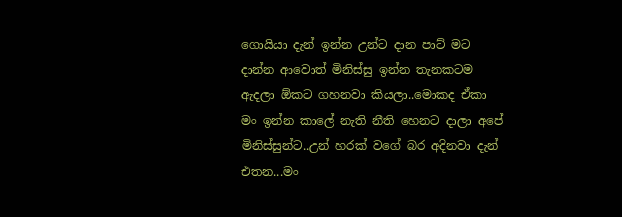ගොයියා දැන් ඉන්න උන්ට දාන පාට් මට දාන්න ආවොත් මිනිස්සු ඉන්න තැනකටම ඇදලා ඕකට ගහනවා කියලා..මොකද ඒකා මං ඉන්න කාලේ නැති නීති හෙනට දාලා අපේ මිනිස්සුන්ට..උන් හරක් වගේ බර අදිනවා දැන් එතන...මං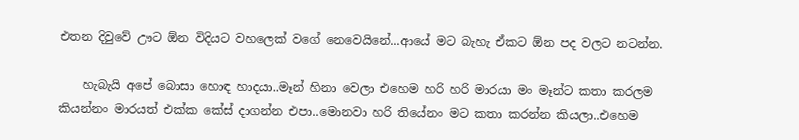එතන දිවුවේ ඌට ඕන විදියට වහලෙක් වගේ නෙවෙයිනේ...ආයේ මට බැහැ ඒකට ඕන පද වලට නටන්න.

    හැබැයි අපේ බොසා හොඳ හාදයා..මෑන් හිනා වෙලා එහෙම හරි හරි මාරයා මං මෑන්ට කතා කරලම කියන්නං මාරයත් එක්ක කේස් දාගන්න එපා..මොනවා හරි තියේනං මට කතා කරන්න කියලා..එහෙම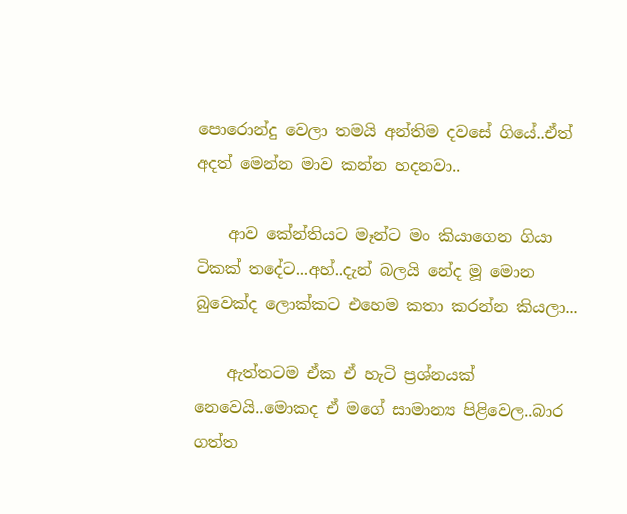පොරොන්දු වෙලා තමයි අන්තිම දවසේ ගියේ..ඒත් අදත් මෙන්න මාව කන්න හදනවා..

    ආව කේන්තියට මෑන්ට මං කියාගෙන ගියා ටිකක් තදේට...අහ්..දැන් බලයි නේද මූ මොන බුවෙක්ද ලොක්කට එහෙම කතා කරන්න කියලා...

    ඇත්තටම ඒක ඒ හැටි ප්‍රශ්නයක් නෙවෙයි..මොකද ඒ මගේ සාමාන්‍ය පිළිවෙල..බාර ගත්ත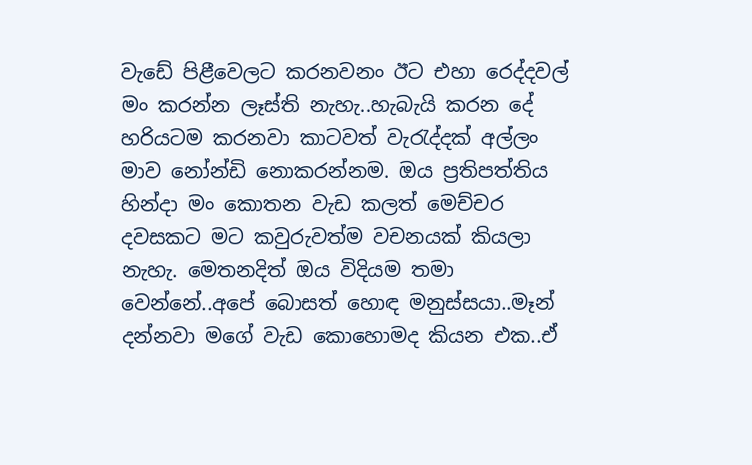වැඩේ පිළීවෙලට කරනවනං ඊට එහා රෙද්දවල් මං කරන්න ලෑස්ති නැහැ..හැබැයි කරන දේ හරියටම කරනවා කාටවත් වැරැද්දක් අල්ලං මාව නෝන්ඩි නොකරන්නම. ඔය ප්‍රතිපත්තිය හින්දා මං කොතන වැඩ කලත් මෙච්චර දවසකට මට කවුරුවත්ම වචනයක් කියලා නැහැ. මෙතනදිත් ඔය විදියම තමා වෙන්නේ..අපේ බොසත් හොඳ මනුස්සයා..මෑන් දන්නවා මගේ වැඩ කොහොමද කියන එක..ඒ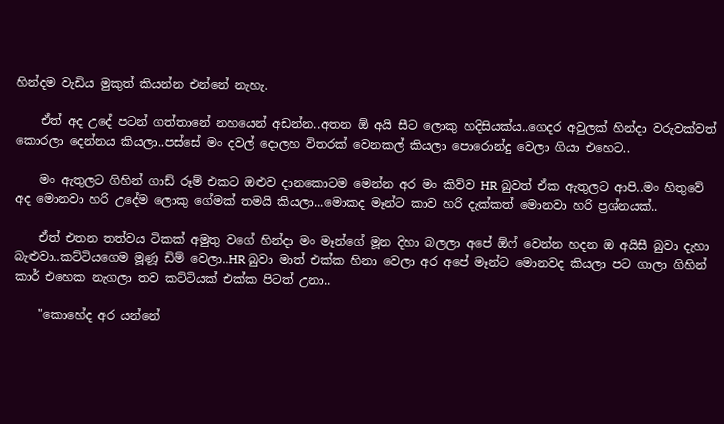හින්දම වැඩිය මුකුත් කියන්න එන්නේ නැහැ.

    ඒත් අද උදේ පටන් ගත්තානේ නහයෙන් අඩන්න..අතන ඕ අයි සීට ලොකු හදිසියක්ය..ගෙදර අවුලක් හින්දා වරුවක්වත් කොරලා දෙන්නය කියලා..පස්සේ මං දවල් දොලහ විතරක් වෙනකල් කියලා පොරොන්දු වෙලා ගියා එහෙට..

    මං ඇතුලට ගිහින් ගාඩ් රූම් එකට ඔළුව දානකොටම මෙන්න අර මං කිව්ව HR බුවත් ඒක ඇතුලට ආපි..මං හිතුවේ අද මොනවා හරි උදේම ලොකු ගේමක් තමයි කියලා...මොකද මෑන්ට කාව හරි දැක්කත් මොනවා හරි ප්‍රශ්නයක්..

    ඒත් එතන තත්වය ටිකක් අමුතු වගේ හින්දා මං මෑන්ගේ මූන දිහා බලලා අපේ ඕෆ් වෙන්න හදන ඔ අයිසී බුවා දැහා බැළුවා..කට්ටියගෙම මූණූ ඩිම් වෙලා..HR බුවා මාත් එක්ක හිනා වෙලා අර අපේ මෑන්ට මොනවද කියලා පට ගාලා ගිහින් කාර් එහෙක නැගලා තව කට්ටියක් එක්ක පිටත් උනා..

    "කොහේද අර යන්නේ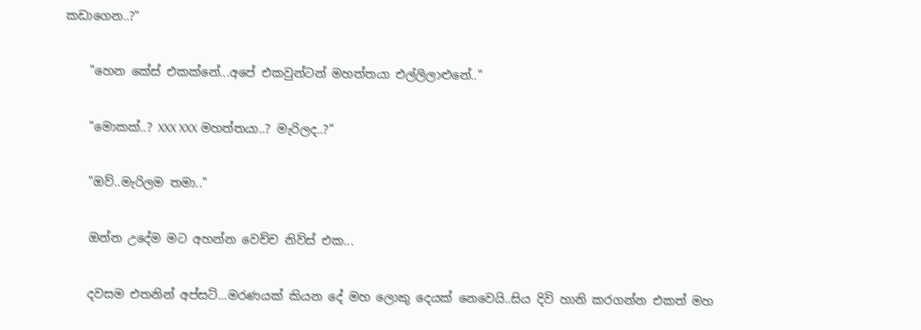කඩාගෙන..?"

    "හෙන කේස් එකක්නේ...අපේ එකවුන්ටන් මහත්තයා එල්ලිලාළුනේ.."

    "මොකක්..? XXX XXX මහත්තයා..? මැරිලද..?"

    "ඔව්..මැරිලම තමා.."

    ඔන්න උදේම මට අහන්න වෙච්ච නිව්ස් එක...

    දවසම එතනින් අප්සට්...මරණයක් කියන දේ මහ ලොකු දෙයක් නෙවෙයි..සිය දිවි හානි කරගන්න එකත් මහ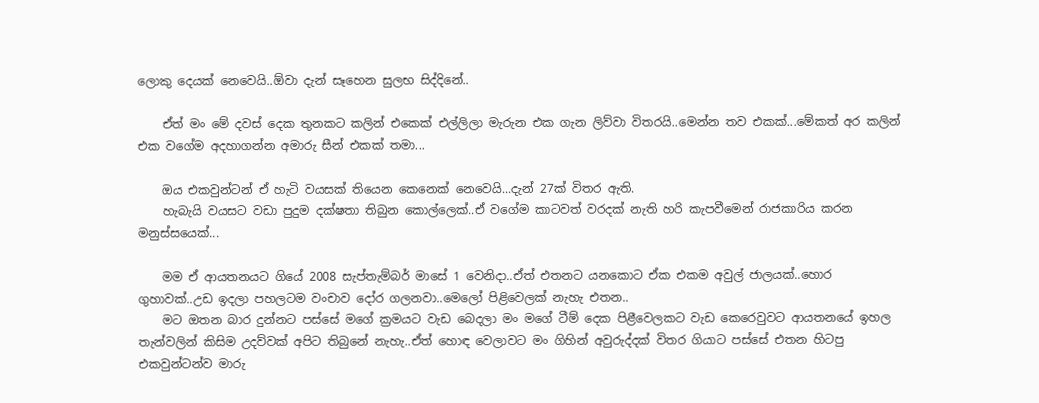ලොකු දෙයක් නෙවෙයි..ඕවා දැන් සෑහෙන සුලභ සිද්දිනේ..

    ඒත් මං මේ දවස් දෙක තුනකට කලින් එකෙක් එල්ලිලා මැරුන එක ගැන ලිව්වා විතරයි..මෙන්න තව එකක්...මේකත් අර කලින් එක වගේම අදහාගන්න අමාරු සීන් එකක් තමා...

    ඔය එකවුන්ටන් ඒ හැටි වයසක් තියෙන කෙනෙක් නෙවෙයි...දැන් 27ක් විතර ඇති.
    හැබැයි වයසට වඩා පුදුම දක්ෂතා තිබුන කොල්ලෙක්..ඒ වගේම කාටවත් වරදක් නැති හරි කැපවීමෙන් රාජකාරිය කරන මනුස්සයෙක්...

    මම ඒ ආයතනයට ගියේ 2008 සැප්තැම්බර් මාසේ 1 වෙනිදා..ඒත් එතනට යනකොට ඒක එකම අවුල් ජාලයක්..හොර ගුහාවක්..උඩ ඉදලා පහලටම වංචාව දෝර ගලනවා..මෙලෝ පිළිවෙලක් නැහැ එතන..
    මට ඔතන බාර දුන්නට පස්සේ මගේ ක්‍රමයට වැඩ බෙදලා මං මගේ ටීම් දෙක පිළීවෙලකට වැඩ කෙරෙවුවට ආයතනයේ ඉහල තැන්වලින් කිසිම උදව්වක් අපිට තිබුනේ නැහැ..ඒත් හොඳ වෙලාවට මං ගිහින් අවුරුද්දක් විතර ගියාට පස්සේ එතන හිටපු එකවුන්ටන්ව මාරු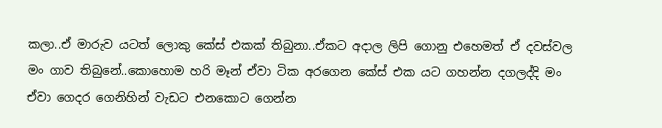කලා..ඒ මාරුව යටත් ලොකු කේස් එකක් තිබුනා..ඒකට අදාල ලිපි ගොනු එහෙමත් ඒ දවස්වල මං ගාව තිබුනේ..කොහොම හරි මෑන් ඒවා ටික අරගෙන කේස් එක යට ගහන්න දගලද්දි මං ඒවා ගෙදර ගෙනිහින් වැඩට එනකොට ගෙන්න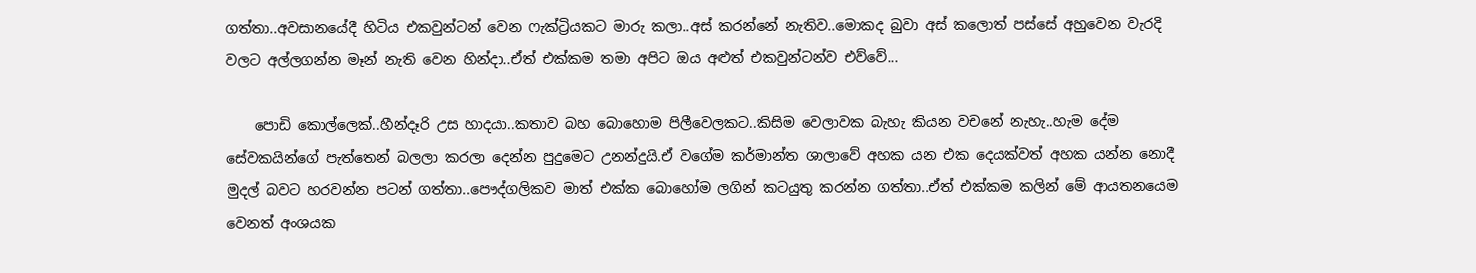ගත්තා..අවසානයේදී හිටිය එකවුන්ටන් වෙන ෆැක්ට්‍රියකට මාරු කලා..අස් කරන්නේ නැතිව..මොකද බුවා අස් කලොත් පස්සේ අහුවෙන වැරදි වලට අල්ලගන්න මෑන් නැති වෙන හින්දා..ඒත් එක්කම තමා අපිට ඔය අළුත් එකවුන්ටන්ව එව්වේ...

    පොඩි කොල්ලෙක්..හීන්දෑරි උස හාදයා..කතාව බහ බොහොම පිලීවෙලකට..කිසිම වෙලාවක බැහැ කියන වචනේ නැහැ..හැම දේම සේවකයින්ගේ පැත්තෙන් බලලා කරලා දෙන්න පුදුමෙට උනන්දුයි.ඒ වගේම කර්මාන්ත ශාලාවේ අහක යන එක දෙයක්වත් අහක යන්න නොදී මුදල් බවට හරවන්න පටන් ගත්තා..පෞද්ගලිකව මාත් එක්ක බොහෝම ලගින් කටයුතු කරන්න ගත්තා..ඒත් එක්කම කලින් මේ ආයතනයෙම වෙනත් අංශයක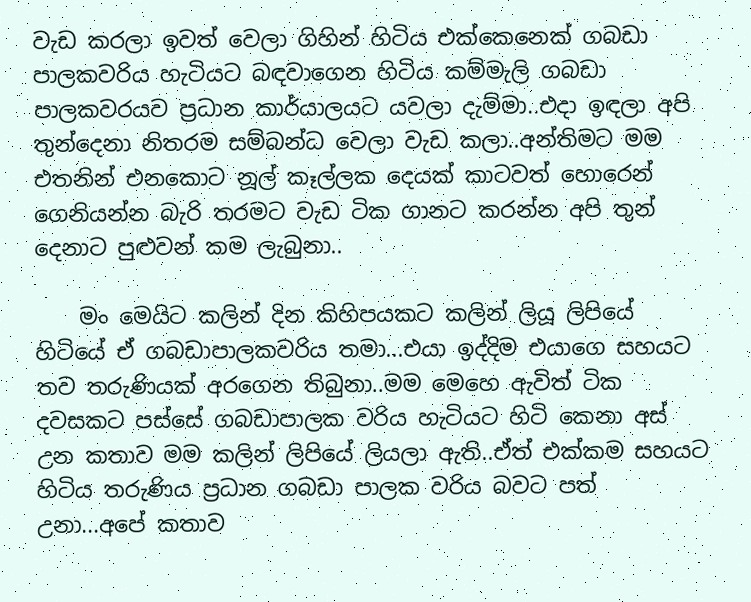වැඩ කරලා ඉවත් වෙලා ගිහින් හිටිය එක්කෙනෙක් ගබඩා පාලකවරිය හැටියට බඳවාගෙන හිටිය කම්මැලි ගබඩා පාලකවරයව ප්‍රධාන කාර්යාලයට යවලා දැම්මා..එදා ඉඳලා අපි තුන්දෙනා නිතරම සම්බන්ධ වෙලා වැඩ කලා..අන්තිමට මම එතනින් එනකොට නූල් කෑල්ලක දෙයක් කාටවත් හොරෙන් ගෙනියන්න බැරි තරමට වැඩ ටික ගානට කරන්න අපි තුන් දෙනාට පුළුවන් කම ලැබුනා..

    මං මෙයිට කලින් දින කිහිපයකට කලින් ලියූ ලිපියේ හිටියේ ඒ ගබඩාපාලකවරිය තමා...එයා ඉද්දිම එයාගෙ සහයට තව තරුණියක් අරගෙන තිබුනා..මම මෙහෙ ඇවිත් ටික දවසකට පස්සේ ගබඩාපාලක වරිය හැටියට හිටි කෙනා අස් උන කතාව මම කලින් ලිපියේ ලියලා ඇති..ඒත් එක්කම සහයට හිටිය තරුණිය ප්‍රධාන ගබඩා පාලක වරිය බවට පත් උනා...අපේ කතාව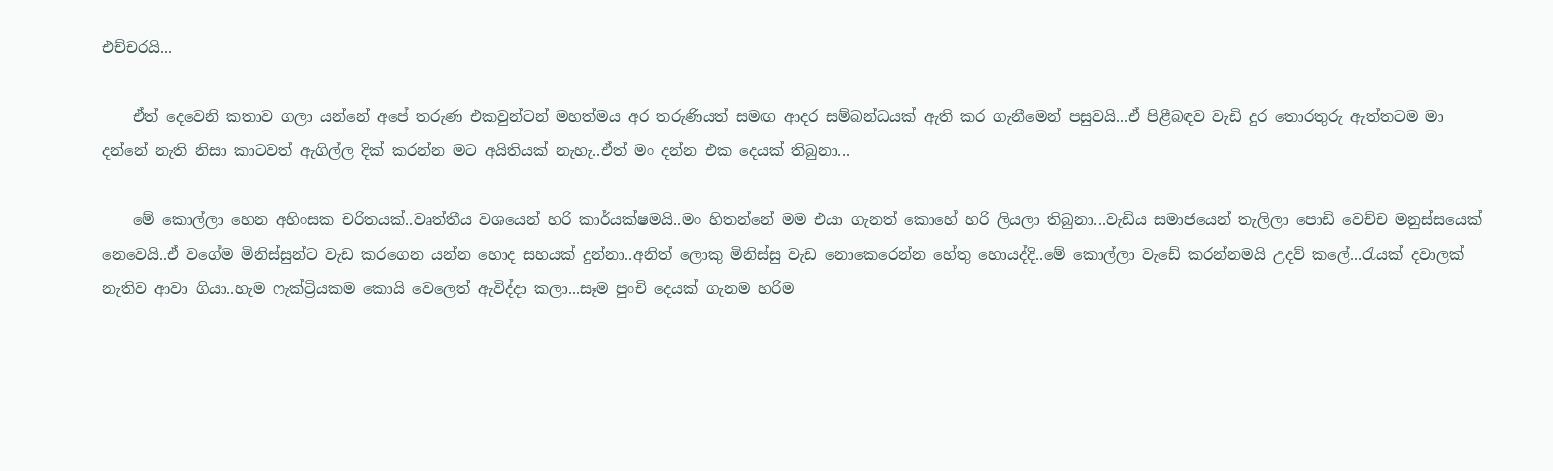එච්චරයි...

    ඒත් දෙවෙනි කතාව ගලා යන්නේ අපේ තරුණ එකවුන්ටන් මහත්මය අර තරුණියත් සමඟ ආදර සම්බන්ධයක් ඇති කර ගැනීමෙන් පසුවයි...ඒ පිළීබඳව වැඩි දුර තොරතුරු ඇත්තටම මා දන්නේ නැති නිසා කාටවත් ඇගිල්ල දික් කරන්න මට අයිතියක් නැහැ..ඒත් මං දන්න එක දෙයක් තිබුනා...

    මේ කොල්ලා හෙන අහිංසක චරිතයක්..වෘත්තීය වශයෙන් හරි කාර්යක්ෂමයි..මං හිතන්නේ මම එයා ගැනත් කොහේ හරි ලියලා තිබුනා...වැඩිය සමාජයෙන් තැලිලා පොඩි වෙච්ච මනුස්සයෙක් නෙවෙයි..ඒ වගේම මිනිස්සුන්ට වැඩ කරගෙන යන්න හොද සහයක් දුන්නා..අනිත් ලොකු මිනිස්සු වැඩ නොකෙරෙන්න හේතු හොයද්දි..මේ කොල්ලා වැඩේ කරන්නමයි උදව් කලේ...රැයක් දවාලක් නැතිව ආවා ගියා..හැම ෆැක්ට්‍රියකම කොයි වෙලෙත් ඇවිද්දා කලා...සෑම පුංචි දෙයක් ගැනම හරිම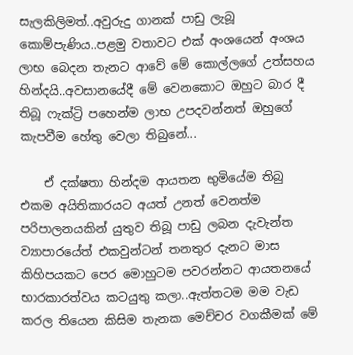සැලකිලිමත්..අවුරුදු ගානක් පාඩු ලැබූ කොම්පැණිය..පළමු වතාවට එක් අංශයෙන් අංශය ලාභ බෙදන තැනට ආවේ මේ කොල්ලගේ උත්සහය හින්දයි..අවසානයේදී මේ වෙනකොට ඔහුට බාර දී තිබූ ‍ෆැක්ට්‍රි පහෙන්ම ලාභ උපදවන්නත් ඔහුගේ කැපවීම හේතු වෙලා තිබුනේ...

    ඒ දක්ෂතා හින්දම ආයතන භුමියේම තිබු එකම අයිතිකාරයට අයත් උනත් වෙනත්ම පරිපාලනයකින් යුතුව තිබූ පාඩු ලබන දැවැන්ත ව්‍යාපාරයේත් එකවුන්ටන් තනතුර දැනට මාස කිහිපයකට පෙර මොහුටම පවරන්නට ආයතනයේ භාරකාරත්වය කටයුතු කලා..ඇත්තටම මම වැඩ කරල තියෙන කිසිම තැනක මෙච්චර වගකීමක් මේ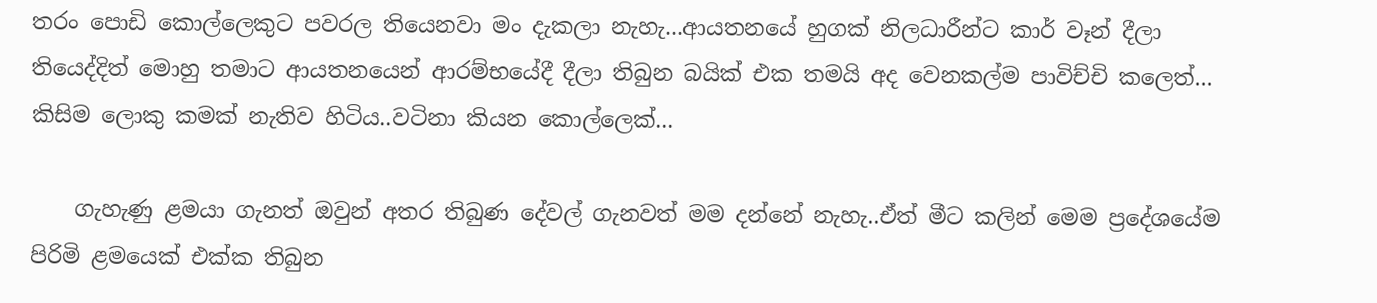තරං පොඩි කොල්ලෙකුට පවරල තියෙනවා මං දැකලා නැහැ...ආයතනයේ හුගක් නිලධාරීන්ට කාර් වෑන් දීලා තියෙද්දිත් මොහු තමාට ආයතනයෙන් ආරම්භයේදී දීලා තිබුන බයික් එක තමයි අද වෙනකල්ම පාවිච්චි කලෙත්... කිසිම ලොකු කමක් නැතිව හිටිය..වටිනා කියන කොල්ලෙක්...

    ගැහැණු ළමයා ගැනත් ඔවුන් අතර තිබුණ දේවල් ගැනවත් මම දන්නේ නැහැ..ඒත් මීට කලින් මෙම ප්‍රදේශයේම පිරිමි ළමයෙක් එක්ක තිබුන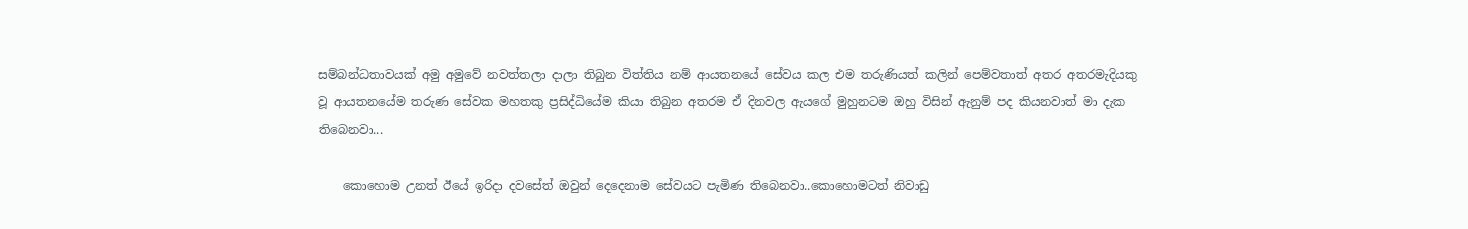සම්බන්ධතාවයක් අමු අමුවේ නවත්තලා දාලා තිබුන විත්තිය නම් ආයතනයේ සේවය කල එම තරුණියත් කලින් පෙම්වතාත් අතර අතරමැදියකු වූ ආයතනයේම තරුණ සේවක මහතකු ප්‍රසිද්ධියේම කියා තිබුන අතරම ඒ දිනවල ඇයගේ මුහුනටම ඔහු විසින් ඇනුම් පද කියනවාත් මා දැක තිබෙනවා...

    කොහොම උනත් ඊයේ ඉරිදා දවසේත් ඔවුන් දෙදෙනාම සේවයට පැමිණ තිබෙනවා..කොහොමටත් නිවාඩු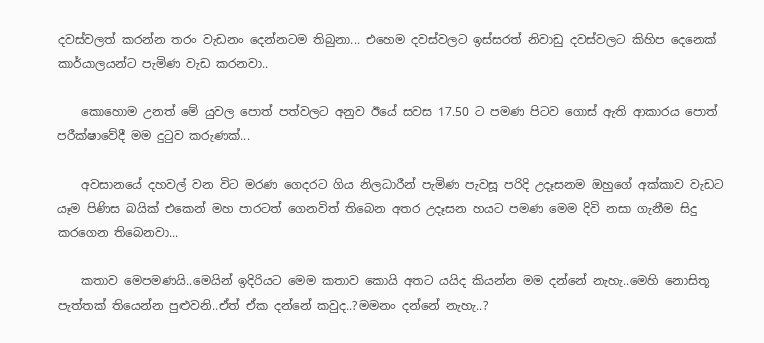දවස්වලත් කරන්න තරං වැඩනං දෙන්නටම තිබුනා... එහෙම දවස්වලට ඉස්සරත් නිවාඩු දවස්වලට කිහිප දෙනෙක් කාර්යාලයන්ට පැමිණ වැඩ කරනවා..

    කොහොම උනත් මේ යුවල පොත් පත්වලට අනුව ඊයේ සවස 17.50 ට පමණ පිටව ගොස් ඇති ආකාරය පොත් පරීක්ෂාවේදී මම දුටුව කරුණක්...

    අවසානයේ දහවල් වන විට මරණ ගෙදරට ගිය නිලධාරීන් පැමිණ පැවසූ පරිදි උදෑසනම ඔහුගේ අක්කාව වැඩට යෑම පිණිස බයික් එකෙන් මහ පාරටත් ගෙනවිත් තිබෙන අතර උදෑසන හයට පමණ මෙම දිවි නසා ගැනීම සිදු කරගෙන තිබෙනවා...

    කතාව මෙපමණයි..මෙයින් ඉදිරියට මෙම කතාව කොයි අතට යයිද කියන්න මම දන්නේ නැහැ..මෙහි නොසිතූ පැත්තක් තියෙන්න පුළුවනි..ඒත් ඒක දන්නේ කවුද..?මමනං දන්නේ නැහැ..?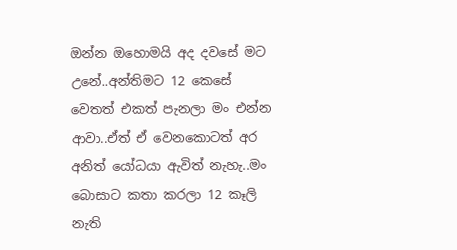ඔන්න ඔහොමයි අද දවසේ මට උනේ..අන්තිමට 12 කෙසේ වෙතත් එකත් පැනලා මං එන්න ආවා..ඒත් ඒ වෙනකොටත් අර අනිත් යෝධයා ඇවිත් නැහැ..මං බොසාට කතා කරලා 12 කෑලි නැති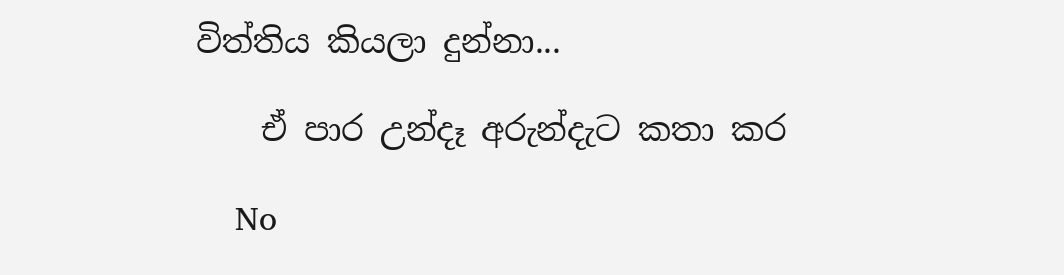විත්තිය කියලා දුන්නා...

    ඒ පාර උන්දෑ අරුන්දැට කතා කර

    No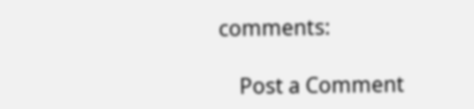comments:

    Post a Comment